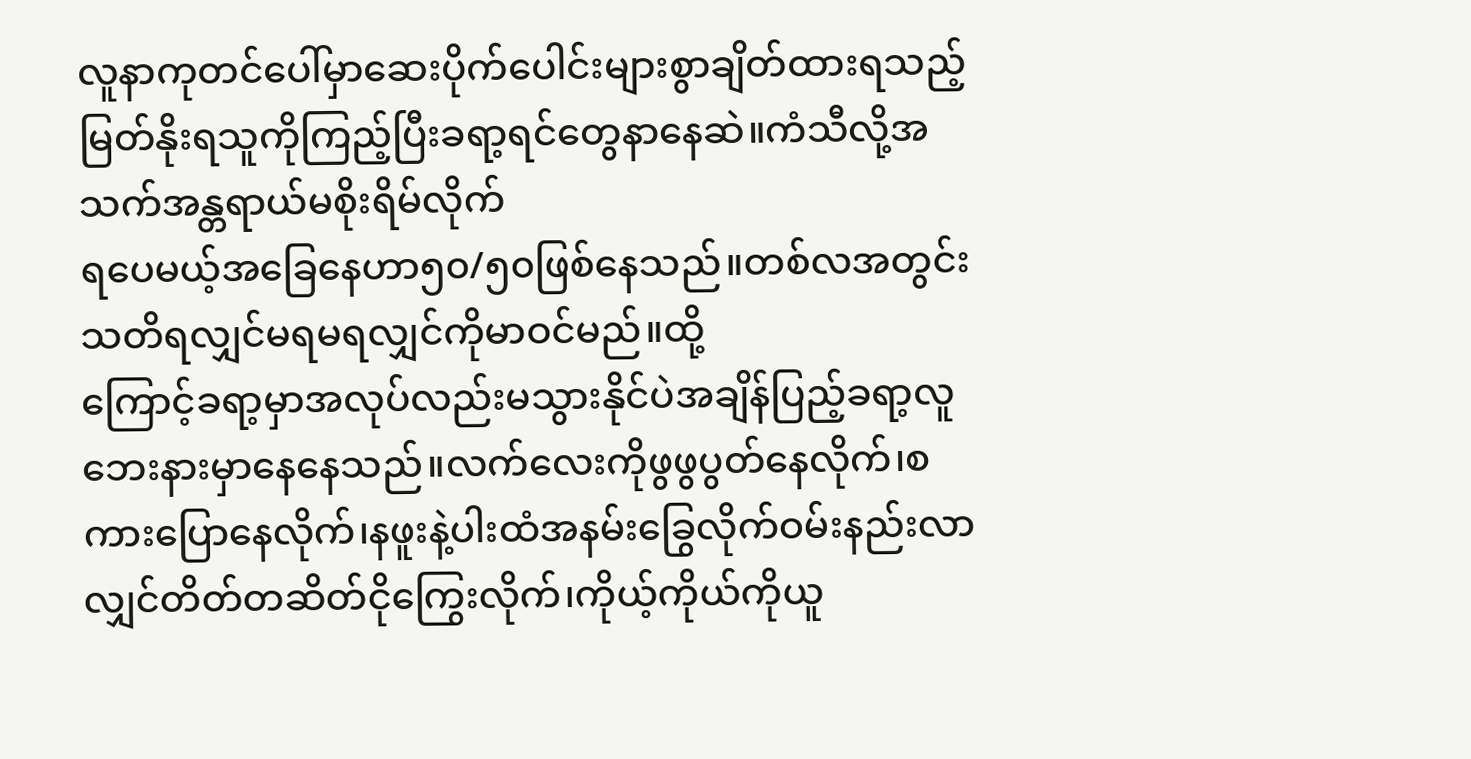လူနာကုတင်ပေါ်မှာဆေးပိုက်ပေါင်းများစွာချိတ်ထားရသည့်မြတ်နိုးရသူကိုကြည့်ပြီးခရာ့ရင်တွေနာနေဆဲ။ကံသီလို့အသက်အန္တရာယ်မစိုးရိမ်လိုက်
ရပေမယ့်အခြေနေဟာ၅၀/၅၀ဖြစ်နေသည်။တစ်လအတွင်းသတိရလျှင်မရမရလျှင်ကိုမာဝင်မည်။ထို့
ကြောင့်ခရာ့မှာအလုပ်လည်းမသွားနိုင်ပဲအချိန်ပြည့်ခရာ့လူဘေးနားမှာနေနေသည်။လက်လေးကိုဖွဖွပွတ်နေလိုက်၊စကားပြောနေလိုက်၊နဖူးနဲ့ပါးထံအနမ်းခြွေလိုက်ဝမ်းနည်းလာလျှင်တိတ်တဆိတ်ငိုကြွေးလိုက်၊ကိုယ့်ကိုယ်ကိုယူ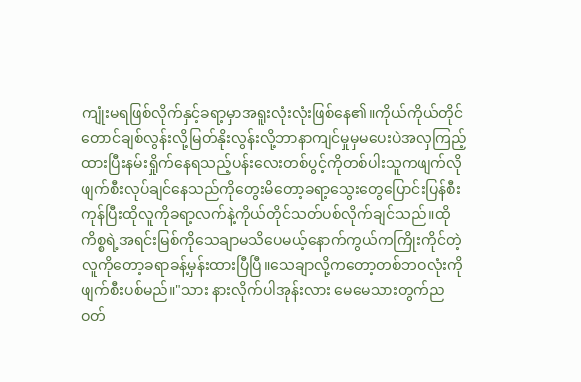ကျုံးမရဖြစ်လိုက်နှင့်ခရာ့မှာအရူးလုံးလုံးဖြစ်နေ၏။ကိုယ်ကိုယ်တိုင်တောင်ချစ်လွန်းလို့မြတ်နိုးလွန်းလို့ဘာနာကျင်မှုမှမပေးပဲအလှကြည့်ထားပြီးနမ်းရှိုက်နေရသည့်ပန်းလေးတစ်ပွင့်ကိုတစ်ပါးသူကဖျက်လိုဖျက်စီးလုပ်ချင်နေသည်ကိုတွေးမိတော့ခရာ့သွေးတွေပြောင်းပြန်စီးကုန်ပြီးထိုလူကိုခရာ့လက်နဲ့ကိုယ်တိုင်သတ်ပစ်လိုက်ချင်သည်။ထိုကိစ္စရဲ့အရင်းမြစ်ကိုသေချာမသိပေမယ့်နောက်ကွယ်ကကြိုးကိုင်တဲ့လူကိုတော့ခရာခန့်မှန်းထားပြီပြီ။သေချာလို့ကတော့တစ်ဘဝလုံးကိုဖျက်စီးပစ်မည်။"သား နားလိုက်ပါအုန်းလား မေမေသားတွက်ညဝတ်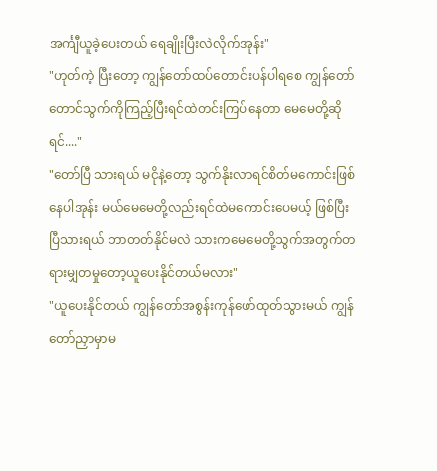အင်္ကျီယူခဲ့ပေးတယ် ရေချိုးပြီးလဲလိုက်အုန်း"
"ဟုတ်ကဲ့ ပြီးတော့ ကျွန်တော်ထပ်တောင်းပန်ပါရစေ ကျွန်တော်တောင်သွက်ကိုကြည့်ပြီးရင်ထဲတင်းကြပ်နေတာ မေမေတို့ဆိုရင်...."
"တော်ပြီ သားရယ် မငိုနဲ့တော့ သွက်နိုးလာရင်စိတ်မကောင်းဖြစ်နေပါအုန်း မယ်မေမေတို့လည်းရင်ထဲမကောင်းပေမယ့် ဖြစ်ပြီးပြီသားရယ် ဘာတတ်နိုင်မလဲ သားကမေမေတို့သွက်အတွက်တရားမျှတမှုတော့ယူပေးနိုင်တယ်မလား"
"ယူပေးနိုင်တယ် ကျွန်တော်အစွန်းကုန်ဖော်ထုတ်သွားမယ် ကျွန်တော်ညှာမှာမ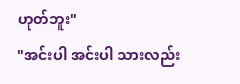ဟုတ်ဘူး"
"အင်းပါ အင်းပါ သားလည်း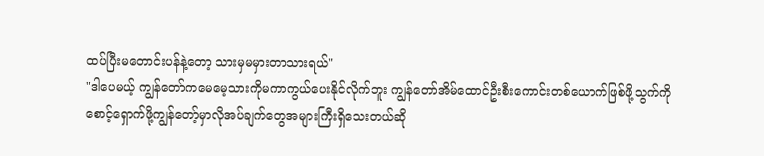ထပ်ပြီးမတောင်းပန်နဲ့တော့ သားမှမမှားတာသားရယ်"
"ဒါပေမယ့် ကျွန်တော်ကမေမေ့သားကိုမကာကွယ်ပေးနိုင်လိုက်ဘူး ကျွန်တော်အိမ်ထောင်ဦးစီးကောင်းတစ်ယောက်ဖြစ်ဖို့သွက်ကိုစောင့်ရှောက်ဖို့ကျွန်တော့်မှာလိုအပ်ချက်တွေအများကြီးရှိသေးတယ်ဆို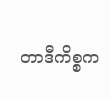တာဒီကိစ္စက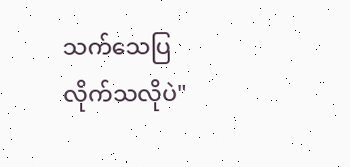သက်သေပြလိုက်သလိုပဲ"